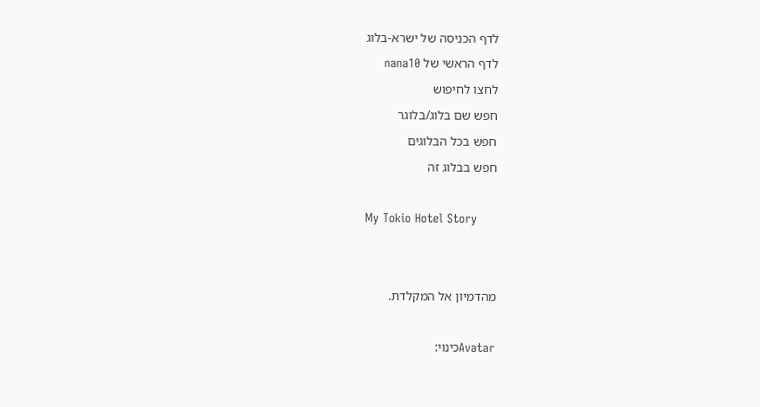לדף הכניסה של ישרא-בלוג
לדף הראשי של nana10
לחצו לחיפוש
חפש שם בלוג/בלוגר
חפש בכל הבלוגים
חפש בבלוג זה

My Tokio Hotel Story


מהדמיון אל המקלדת.

Avatarכינוי: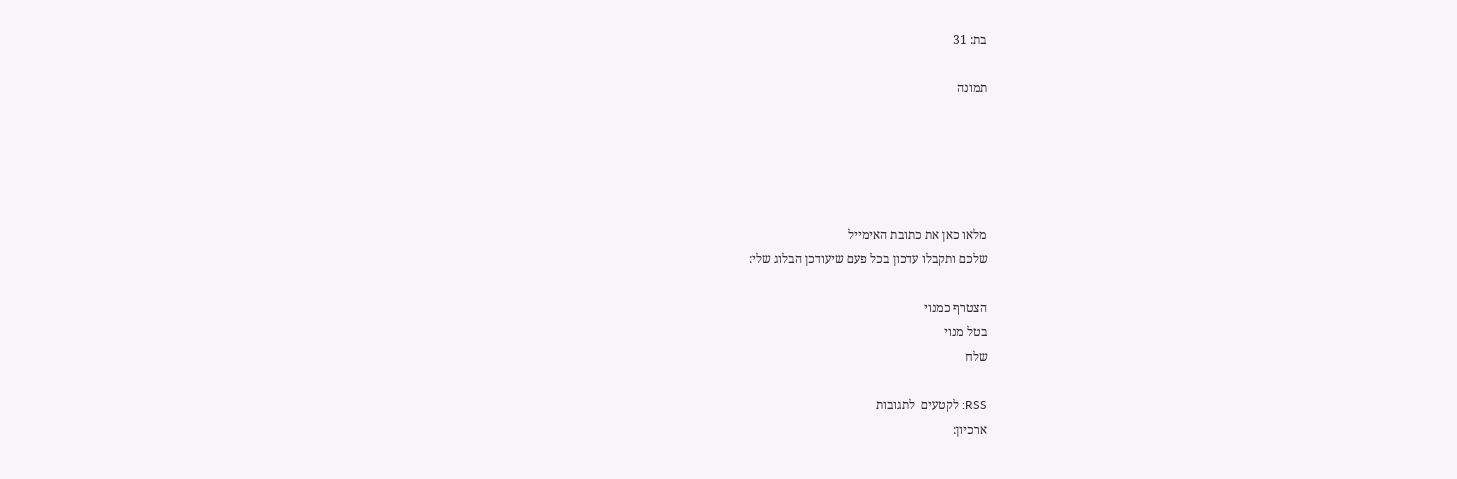בת: 31

תמונה





מלאו כאן את כתובת האימייל
שלכם ותקבלו עדכון בכל פעם שיעודכן הבלוג שלי:

הצטרף כמנוי
בטל מנוי
שלח

RSS: לקטעים  לתגובות
ארכיון: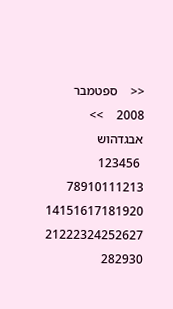<<    ספטמבר 2008    >>
אבגדהוש
 123456
78910111213
14151617181920
21222324252627
282930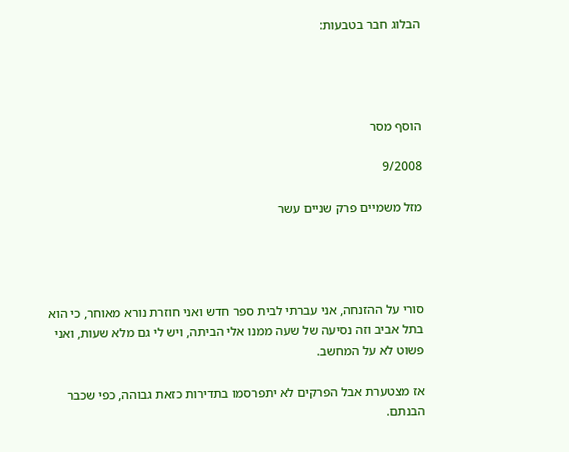הבלוג חבר בטבעות:




הוסף מסר

9/2008

מזל משמיים פרק שניים עשר




סורי על ההזנחה, אני עברתי לבית ספר חדש ואני חוזרת נורא מאוחר, כי הוא בתל אביב וזה נסיעה של שעה ממנו אלי הביתה, ויש לי גם מלא שעות, ואני פשוט לא על המחשב.

אז מצטערת אבל הפרקים לא יתפרסמו בתדירות כזאת גבוהה, כפי שכבר הבנתם.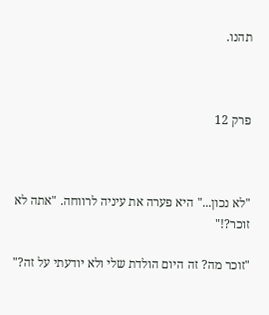תהנו.



פרק 12



"לא נכון..." היא פערה את עיניה לרווחה. "אתה לא זוכר?!"

"זוכר מה? זה היום הולדת שלי ולא יודעתי על זה?"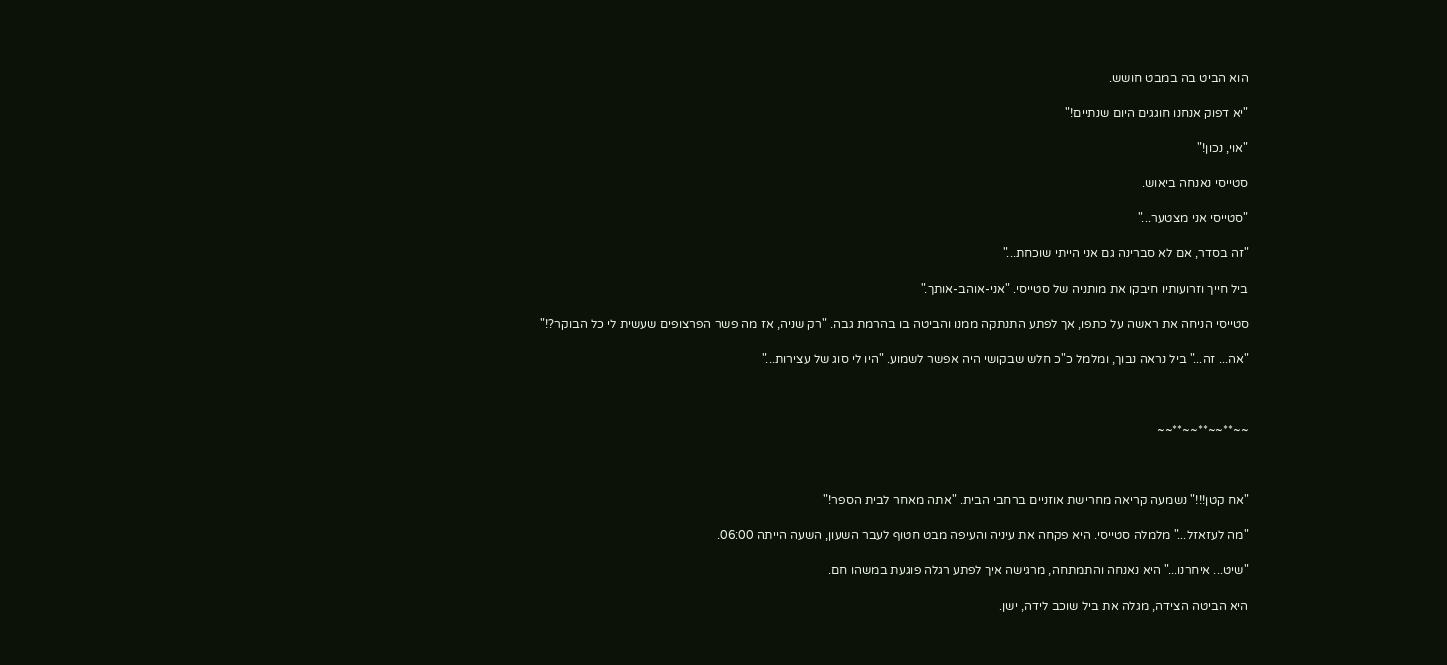הוא הביט בה במבט חושש.

"יא דפוק אנחנו חוגגים היום שנתיים!"

"אוי, נכון!"

סטייסי נאנחה ביאוש.

"סטייסי אני מצטער..."

"זה בסדר, אם לא סברינה גם אני הייתי שוכחת..."

ביל חייך וזרועותיו חיבקו את מותניה של סטייסי. "אני-אוהב-אותך."

סטייסי הניחה את ראשה על כתפו, אך לפתע התנתקה ממנו והביטה בו בהרמת גבה. "רק שניה, אז מה פשר הפרצופים שעשית לי כל הבוקר?!"

"אה... זה..." ביל נראה נבוך, ומלמל כ"כ חלש שבקושי היה אפשר לשמוע. "היו לי סוג של עצירות..."



~~**~~**~~**~~



"אח קטן!!!" נשמעה קריאה מחרישת אוזניים ברחבי הבית. "אתה מאחר לבית הספר!"

"מה לעזאזל..." מלמלה סטייסי. היא פקחה את עיניה והעיפה מבט חטוף לעבר השעון, השעה הייתה 06:00.

"שיט... איחרנו..." היא נאנחה והתמתחה, מרגישה איך לפתע רגלה פוגעת במשהו חם.

היא הביטה הצידה, מגלה את ביל שוכב לידה, ישן.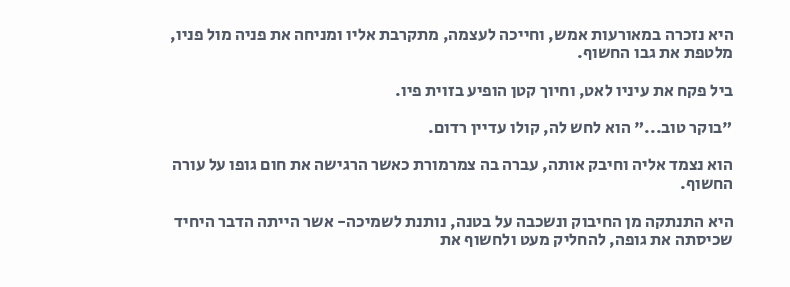היא נזכרה במאורעות אמש, וחייכה לעצמה, מתקרבת אליו ומניחה את פניה מול פניו, מלטפת את גבו החשוף.

ביל פקח את עיניו לאט, וחיוך קטן הופיע בזוית פיו.

"בוקר טוב..." הוא לחש לה, קולו עדיין רדום.

הוא נצמד אליה וחיבק אותה, עברה בה צמרמורת כאשר הרגישה את חום גופו על עורה החשוף.

היא התנתקה מן החיבוק ונשכבה על בטנה, נותנת לשמיכה- אשר הייתה הדבר היחיד שכיסתה את גופה, להחליק מעט ולחשוף את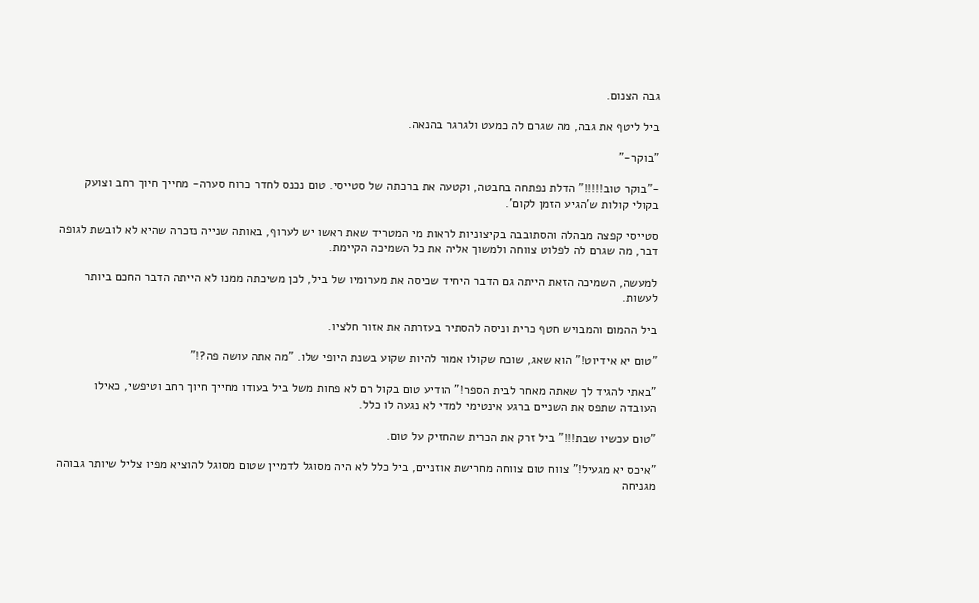גבה הצנום.

ביל ליטף את גבה, מה שגרם לה כמעט ולגרגר בהנאה.

"בוקר-"

-"בוקר טוב!!!!!" הדלת נפתחה בחבטה, וקטעה את ברכתה של סטייסי. טום נכנס לחדר כרוח סערה- מחייך חיוך רחב וצועק בקולי קולות ש'הגיע הזמן לקום'.

סטייסי קפצה מבהלה והסתובבה בקיצוניות לראות מי המטריד שאת ראשו יש לערוף, באותה שנייה נזכרה שהיא לא לובשת לגופה דבר, מה שגרם לה לפלוט צווחה ולמשוך אליה את כל השמיכה הקיימת.

למעשה, השמיכה הזאת הייתה גם הדבר היחיד שכיסה את מערומיו של ביל, לכן משיכתה ממנו לא הייתה הדבר החכם ביותר לעשות.

ביל ההמום והמבויש חטף כרית וניסה להסתיר בעזרתה את אזור חלציו.

"טום יא אידיוט!" הוא שאג, שוכח שקולו אמור להיות שקוע בשנת היופי שלו. "מה אתה עושה פה?!"

"באתי להגיד לך שאתה מאחר לבית הספר!" הודיע טום בקול רם לא פחות משל ביל בעודו מחייך חיוך רחב וטיפשי, כאילו העובדה שתפס את השניים ברגע אינטימי למדי לא נגעה לו כלל.

"טום עכשיו שבת!!!" ביל זרק את הכרית שהחזיק על טום.

"איכס יא מגעיל!" צווח טום צווחה מחרישת אוזניים, ביל כלל לא היה מסוגל לדמיין שטום מסוגל להוציא מפיו צליל שיותר גבוהה מגניחה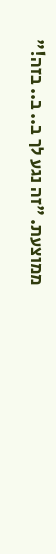ממוצעת. "זה נגע לך ב.. ב.. בזה!"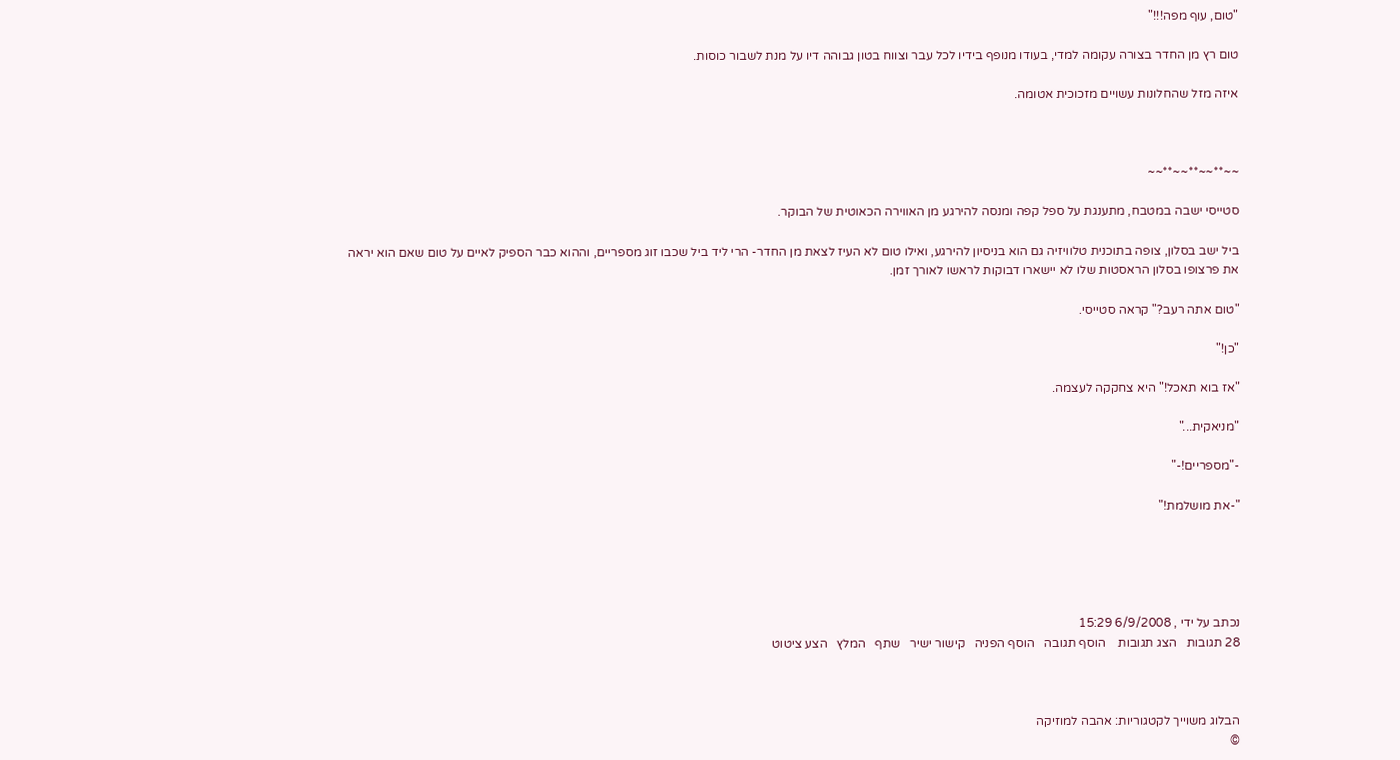"טום, עוף מפה!!!"

טום רץ מן החדר בצורה עקומה למדי, בעודו מנופף בידיו לכל עבר וצווח בטון גבוהה דיו על מנת לשבור כוסות.

איזה מזל שהחלונות עשויים מזכוכית אטומה.



~~**~~**~~**~~

סטייסי ישבה במטבח, מתענגת על ספל קפה ומנסה להירגע מן האווירה הכאוטית של הבוקר.

ביל ישב בסלון, צופה בתוכנית טלוויזיה גם הוא בניסיון להירגע, ואילו טום לא העיז לצאת מן החדר- הרי ליד ביל שכבו זוג מספריים, וההוא כבר הספיק לאיים על טום שאם הוא יראה את פרצופו בסלון הראסטות שלו לא יישארו דבוקות לראשו לאורך זמן.

"טום אתה רעב?" קראה סטייסי.

"כן!"

"אז בוא תאכל!" היא צחקקה לעצמה.

"מניאקית..."

-"מספריים!-"

"-את מושלמת!"





נכתב על ידי , 6/9/2008 15:29
28 תגובות   הצג תגובות    הוסף תגובה   הוסף הפניה   קישור ישיר   שתף   המלץ   הצע ציטוט



הבלוג משוייך לקטגוריות: אהבה למוזיקה
©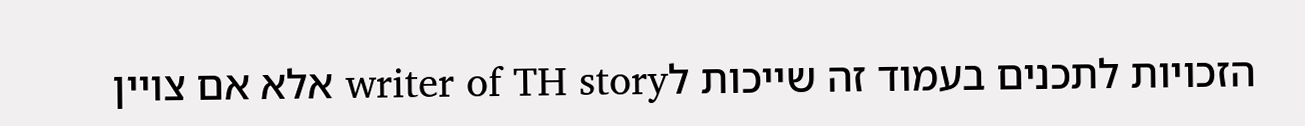הזכויות לתכנים בעמוד זה שייכות לwriter of TH story אלא אם צויין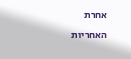אחרת
האחריות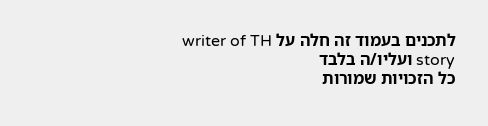לתכנים בעמוד זה חלה על writer of TH story ועליו/ה בלבד
כל הזכויות שמורות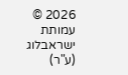2026 © עמותת ישראבלוג (ע"ר)